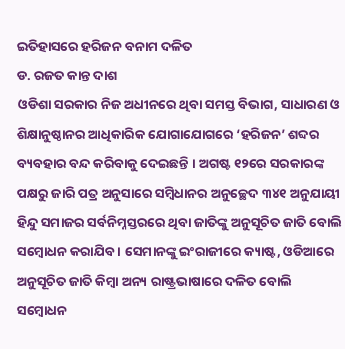ଇତିହାସରେ ହରିଜନ ବନାମ ଦଳିତ
ଡ. ରଜତ କାନ୍ତ ଦାଶ
ଓଡିଶା ସରକାର ନିଜ ଅଧୀନରେ ଥିବା ସମସ୍ତ ବିଭାଗ, ସାଧାରଣ ଓ ଶିକ୍ଷାନୁଷ୍ଠାନର ଆଧିକାରିକ ଯୋଗାଯୋଗରେ ‘ହରିଜନ’ ଶବ୍ଦର ବ୍ୟବହାର ବନ୍ଦ କରିବାକୁ ଦେଇଛନ୍ତି । ଅଗଷ୍ଟ ୧୨ରେ ସରକାରଙ୍କ ପକ୍ଷରୁ ଜାରି ପତ୍ର ଅନୁସାରେ ସମ୍ବିଧାନର ଅନୁଚ୍ଛେଦ ୩୪୧ ଅନୁଯାୟୀ ହିନ୍ଦୁ ସମାଜର ସର୍ବନିମ୍ନସ୍ତରରେ ଥିବା ଜାତିଙ୍କୁ ଅନୁସୂଚିତ ଜାତି ବୋଲି ସମ୍ବୋଧନ କରାଯିବ । ସେମାନଙ୍କୁ ଇଂରାଜୀରେ କ୍ୟାଷ୍ଟ, ଓଡିଆରେ ଅନୁସୂଚିତ ଜାତି କିମ୍ବା ଅନ୍ୟ ରାଷ୍ଟ୍ରଭାଷାରେ ଦଳିତ ବୋଲି ସମ୍ବୋଧନ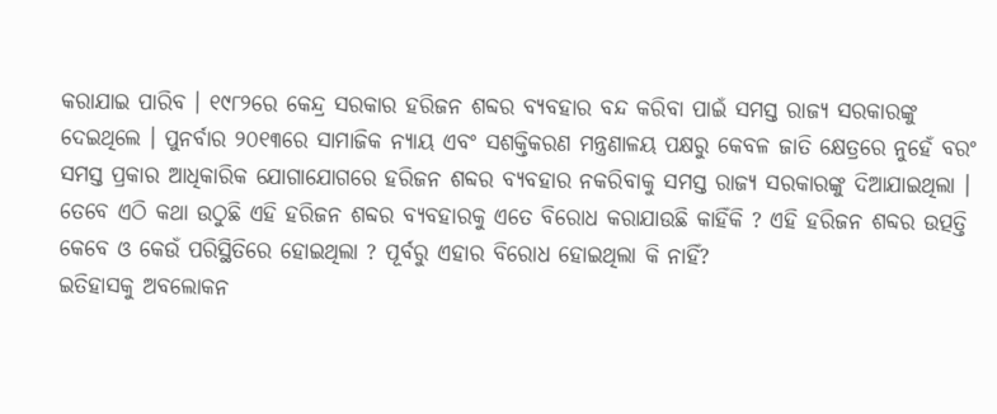କରାଯାଇ ପାରିବ । ୧୯୮୨ରେ କେନ୍ଦ୍ର ସରକାର ହରିଜନ ଶବ୍ଦର ବ୍ୟବହାର ବନ୍ଦ କରିବା ପାଇଁ ସମସ୍ତ ରାଜ୍ୟ ସରକାରଙ୍କୁ ଦେଇଥିଲେ । ପୁନର୍ବାର ୨୦୧୩ରେ ସାମାଜିକ ନ୍ୟାୟ ଏବଂ ସଶକ୍ତିକରଣ ମନ୍ତ୍ରଣାଳୟ ପକ୍ଷରୁ କେବଳ ଜାତି କ୍ଷେତ୍ରରେ ନୁହେଁ ବରଂ ସମସ୍ତ ପ୍ରକାର ଆଧିକାରିକ ଯୋଗାଯୋଗରେ ହରିଜନ ଶବ୍ଦର ବ୍ୟବହାର ନକରିବାକୁ ସମସ୍ତ ରାଜ୍ୟ ସରକାରଙ୍କୁ ଦିଆଯାଇଥିଲା । ତେବେ ଏଠି କଥା ଉଠୁଛି ଏହି ହରିଜନ ଶବ୍ଦର ବ୍ୟବହାରକୁ ଏତେ ବିରୋଧ କରାଯାଉଛି କାହିଁକି ? ଏହି ହରିଜନ ଶବ୍ଦର ଉତ୍ପତ୍ତି କେବେ ଓ କେଉଁ ପରିସ୍ଥିତିରେ ହୋଇଥିଲା ? ପୂର୍ବରୁ ଏହାର ବିରୋଧ ହୋଇଥିଲା କି ନାହିଁ?
ଇତିହାସକୁ ଅବଲୋକନ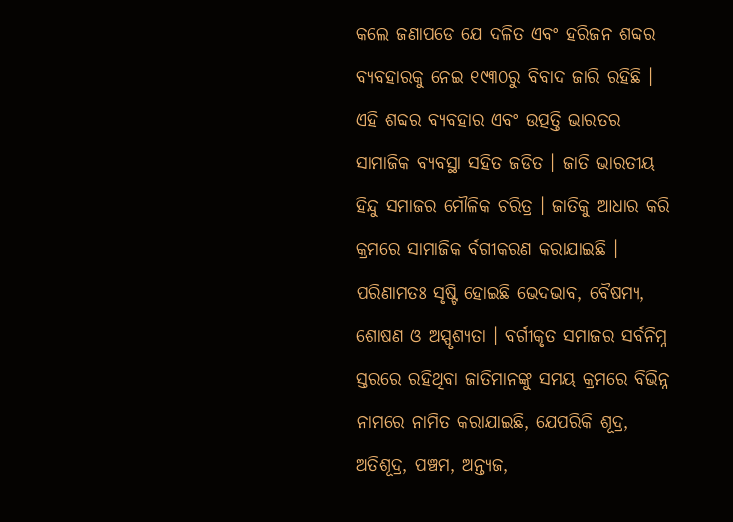କଲେ ଜଣାପଡେ ଯେ ଦଳିତ ଏବଂ ହରିଜନ ଶବ୍ଦର ବ୍ୟବହାରକୁ ନେଇ ୧୯୩୦ରୁ ବିବାଦ ଜାରି ରହିଛି । ଏହି ଶବ୍ଦର ବ୍ୟବହାର ଏବଂ ଉତ୍ପତ୍ତି ଭାରତର ସାମାଜିକ ବ୍ୟବସ୍ଥା ସହିତ ଜଡିତ । ଜାତି ଭାରତୀୟ ହିନ୍ଦୁ ସମାଜର ମୌଳିକ ଚରିତ୍ର । ଜାତିକୁ ଆଧାର କରି କ୍ରମରେ ସାମାଜିକ ର୍ବଗୀକରଣ କରାଯାଇଛି । ପରିଣାମତଃ ସୃଷ୍ଟି ହୋଇଛି ଭେଦଭାବ, ବୈଷମ୍ୟ, ଶୋଷଣ ଓ ଅସ୍ପୃଶ୍ୟତା । ବର୍ଗୀକୃତ ସମାଜର ସର୍ବନିମ୍ନ ସ୍ତରରେ ରହିଥିବା ଜାତିମାନଙ୍କୁ ସମୟ କ୍ରମରେ ବିଭିନ୍ନ ନାମରେ ନାମିତ କରାଯାଇଛି, ଯେପରିକି ଶୂଦ୍ର, ଅତିଶୂଦ୍ର, ପଞ୍ଚମ, ଅନ୍ତ୍ୟଜ,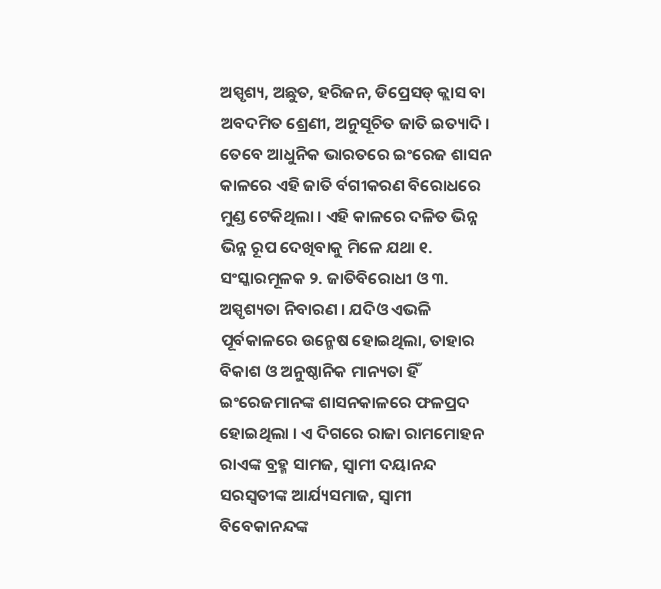ଅସ୍ପୃଶ୍ୟ, ଅଛୁତ, ହରିଜନ, ଡିପ୍ରେସଡ୍ କ୍ଲାସ ବା ଅବଦମିତ ଶ୍ରେଣୀ, ଅନୁସୂଚିତ ଜାତି ଇତ୍ୟାଦି । ତେବେ ଆଧୁନିକ ଭାରତରେ ଇଂରେଜ ଶାସନ କାଳରେ ଏହି ଜାତି ର୍ବଗୀକରଣ ବିରୋଧରେ ମୁଣ୍ଡ ଟେକିଥିଲା । ଏହି କାଳରେ ଦଳିତ ଭିନ୍ନ ଭିନ୍ନ ରୂପ ଦେଖିବାକୁ ମିଳେ ଯଥା ୧. ସଂସ୍କାରମୂଳକ ୨. ଜାତିବିରୋଧୀ ଓ ୩. ଅସ୍ପୃଶ୍ୟତା ନିବାରଣ । ଯଦିଓ ଏଭଳି ପୂର୍ବକାଳରେ ଉନ୍ମେଷ ହୋଇଥିଲା, ତାହାର ବିକାଶ ଓ ଅନୁଷ୍ଠାନିକ ମାନ୍ୟତା ହିଁ ଇଂରେଜମାନଙ୍କ ଶାସନକାଳରେ ଫଳପ୍ରଦ ହୋଇଥିଲା । ଏ ଦିଗରେ ରାଜା ରାମମୋହନ ରାଏଙ୍କ ବ୍ରହ୍ମ ସାମଜ, ସ୍ୱାମୀ ଦୟାନନ୍ଦ ସରସ୍ୱତୀଙ୍କ ଆର୍ଯ୍ୟସମାଜ, ସ୍ୱାମୀ ବିବେକାନନ୍ଦଙ୍କ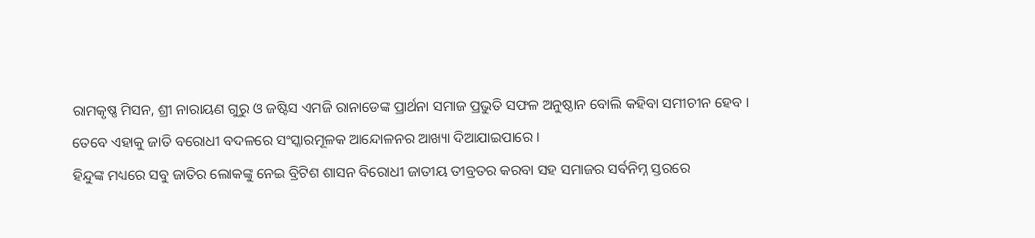ରାମକୃଷ୍ଣ ମିସନ, ଶ୍ରୀ ନାରାୟଣ ଗୁରୁ ଓ ଜଷ୍ଟିସ ଏମଜି ରାନାଡେଙ୍କ ପ୍ରାର୍ଥନା ସମାଜ ପ୍ରଭୁତି ସଫଳ ଅନୁଷ୍ଠାନ ବୋଲି କହିବା ସମୀଚୀନ ହେବ । ତେବେ ଏହାକୁ ଜାତି ବରୋଧୀ ବଦଳରେ ସଂସ୍କାରମୂଳକ ଆନ୍ଦୋଳନର ଆଖ୍ୟା ଦିଆଯାଇପାରେ ।
ହିନ୍ଦୁଙ୍କ ମଧ୍ୟରେ ସବୁ ଜାତିର ଲୋକଙ୍କୁ ନେଇ ବ୍ରିଟିଶ ଶାସନ ବିରୋଧୀ ଜାତୀୟ ତୀବ୍ରତର କରବା ସହ ସମାଜର ସର୍ବନିମ୍ନ ସ୍ତରରେ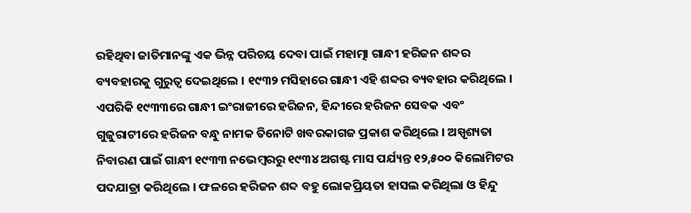ରହିଥିବା ଜାତିମାନଙ୍କୁ ଏକ ଭିନ୍ନ ପରିଚୟ ଦେବା ପାଇଁ ମହାତ୍ମା ଗାନ୍ଧୀ ହରିଜନ ଶବ୍ଦର ବ୍ୟବହାରକୁ ଗୁରୁତ୍ୱ ଦେଇଥିଲେ । ୧୯୩୨ ମସିହାରେ ଗାନ୍ଧୀ ଏହି ଶବ୍ଦର ବ୍ୟବହାର କରିଥିଲେ । ଏପରିକି ୧୯୩୩ରେ ଗାନ୍ଧୀ ଇଂରାଜୀରେ ହରିଜନ, ହିନ୍ଦୀରେ ହରିଜନ ସେବକ ଏବଂ ଗୁଜୁରାଟୀରେ ହରିଜନ ବନ୍ଧୁ ନାମକ ତିନୋଟି ଖବରକାଗଜ ପ୍ରକାଶ କରିଥିଲେ । ଅସ୍ପୃଶ୍ୟତା ନିବାରଣ ପାଇଁ ଗାନ୍ଧୀ ୧୯୩୩ ନଭେମ୍ବରରୁ ୧୯୩୪ ଅଗଷ୍ଟ ମାସ ପର୍ଯ୍ୟନ୍ତ ୧୨,୫୦୦ କିଲୋମିଟର ପଦଯାତ୍ରା କରିଥିଲେ । ଫଳରେ ହରିଜନ ଶବ୍ଦ ବହୁ ଲୋକପ୍ରିୟତା ହାସଲ କରିଥିଲା ଓ ହିନ୍ଦୁ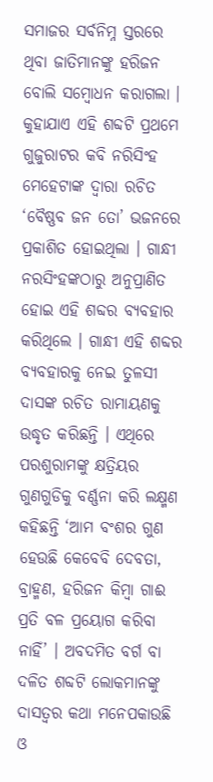ସମାଜର ସର୍ବନିମ୍ନ ସ୍ତରରେ ଥିବା ଜାତିମାନଙ୍କୁ ହରିଜନ ବୋଲି ସମ୍ବୋଧନ କରାଗଲା । କୁହାଯାଏ ଏହି ଶବ୍ଦଟି ପ୍ରଥମେ ଗୁଜୁରାଟର କବି ନରିସିଂହ ମେହେଟାଙ୍କ ଦ୍ୱାରା ରଚିତ ‘ବୈଷ୍ଣବ ଜନ ତୋ’ ଭଜନରେ ପ୍ରକାଶିତ ହୋଇଥିଲା । ଗାନ୍ଧୀ ନରସିଂହଙ୍କଠାରୁ ଅନୁପ୍ରାଣିତ ହୋଇ ଏହି ଶବ୍ଦର ବ୍ୟବହାର କରିଥିଲେ । ଗାନ୍ଧୀ ଏହି ଶବ୍ଦର ବ୍ୟବହାରକୁ ନେଇ ତୁଳସୀ ଦାସଙ୍କ ରଚିତ ରାମାୟଣକୁ ଉଦ୍ଧୃତ କରିଛନ୍ତି । ଏଥିରେ ପରଶୁରାମଙ୍କୁ କ୍ଷତ୍ରିୟର ଗୁଣଗୁଡିକୁ ବର୍ଣ୍ଣନା କରି ଲକ୍ଷ୍ମଣ କହିଛନ୍ତି ‘ଆମ ବଂଶର ଗୁଣ ହେଉଛି କେବେବି ଦେବତା, ବ୍ରାହ୍ମଣ, ହରିଜନ କିମ୍ବା ଗାଈ ପ୍ରତି ବଳ ପ୍ରୟୋଗ କରିବା ନାହିଁ’ । ଅବଦମିତ ବର୍ଗ ବା ଦଳିତ ଶବ୍ଦଟି ଲୋକମାନଙ୍କୁ ଦାସତ୍ୱର କଥା ମନେପକାଉଛି ଓ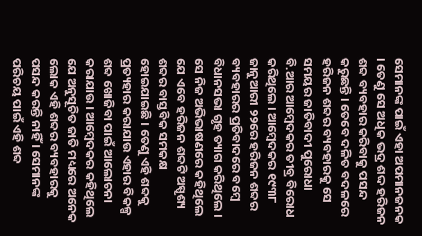ସେମାନଙ୍କ ପାଇଁ ଏହା ଅପମାନଜନକ । ତେଣୁ ସେ ଅଧିକ ଭଦ୍ର ଶଦ୍ଦ ହରିଜନ ଶବ୍ଦ ବ୍ୟବହାର କରିବାକୁ ପସନ୍ଦ କରୁଛନ୍ତି । ତେବେ ଦଳିତ ବଦଳରେ ହରିଜନ ଶବ୍ଦର ବ୍ୟବହାରକୁ ସେ ସମୟର ଜାତିବାଦୀ ପୁରୋଧା ବି.ଆର ଆମ୍ବେଦକର ତୀବ୍ର ବିରୋଧ କରିଥିଲେ । ଆମ୍ବେଦକର ୧୯୩୮ ଜାନୁଆରୀ ୨୨ରେ ହରିଜନ ଶବ୍ଦର ବ୍ୟବହାରର ପ୍ରତିବାଦରେ ବମ୍ବେ ବିଧାନସଭା ଗୃହ ତ୍ୟାଗ କରିଥିଲେ । ସେ ନିଜ ଅଭିଭାଷଣରେ କହିଥିଲେ ଯେ ଏବେ ହରିଜନ ଶବ୍ଦଟି ଅସ୍ପୃଶ୍ୟ ଶବ୍ଦର ବାସ୍ତବିକ ସମକକ୍ଷ ହୋଇଯାଇଛି । ତେଣୁ ଏହି ଶବ୍ଦକୁ ପ୍ରତ୍ୟହାର କରାଯାଉ ଏହାର ବିକଳ୍ପ ଶବ୍ଦ ଖୋଜିବା ପାଇଁ ଆଲୋଚନା କରାଯାଉ । ଆମ୍ବେଦକର କହିଥିଲେ ଯେ ଅନୁସୂଚିତ ଜାତି ମଧ୍ୟରେ ଅନେକ ଲୋକ ଏହି ଶବ୍ଦର ବ୍ୟବହାରକୁ ପସନ୍ଦ କରନ୍ତି ନାହିଁ । ସେମାନଙ୍କ ପରିଚୟ ପାଇଁ ଏହି ଶବ୍ଦ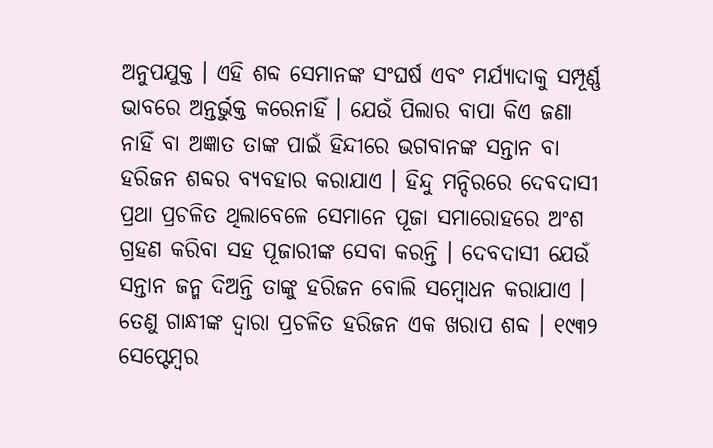ଅନୁପଯୁକ୍ତ । ଏହି ଶବ୍ଦ ସେମାନଙ୍କ ସଂଘର୍ଷ ଏବଂ ମର୍ଯ୍ୟାଦାକୁ ସମ୍ପୂର୍ଣ୍ଣ ଭାବରେ ଅନ୍ତର୍ଭୁକ୍ତ କରେନାହିଁ । ଯେଉଁ ପିଲାର ବାପା କିଏ ଜଣା ନାହିଁ ବା ଅଜ୍ଞାତ ତାଙ୍କ ପାଇଁ ହିନ୍ଦୀରେ ଭଗବାନଙ୍କ ସନ୍ତାନ ବା ହରିଜନ ଶବ୍ଦର ବ୍ୟବହାର କରାଯାଏ । ହିନ୍ଦୁ ମନ୍ଦିରରେ ଦେବଦାସୀ ପ୍ରଥା ପ୍ରଚଳିତ ଥିଲାବେଳେ ସେମାନେ ପୂଜା ସମାରୋହରେ ଅଂଶ ଗ୍ରହଣ କରିବା ସହ ପୂଜାରୀଙ୍କ ସେବା କରନ୍ତି । ଦେବଦାସୀ ଯେଉଁ ସନ୍ତାନ ଜନ୍ମ ଦିଅନ୍ତି ତାଙ୍କୁ ହରିଜନ ବୋଲି ସମ୍ବୋଧନ କରାଯାଏ । ତେଣୁ ଗାନ୍ଧୀଙ୍କ ଦ୍ୱାରା ପ୍ରଚଳିତ ହରିଜନ ଏକ ଖରାପ ଶବ୍ଦ । ୧୯୩୨ ସେପ୍ଟେମ୍ବର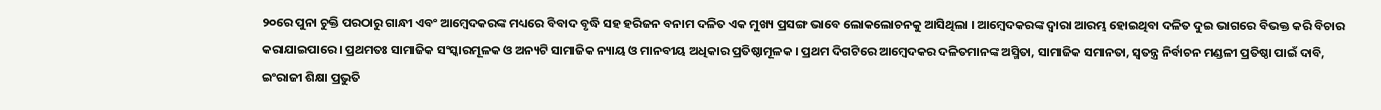୨୦ରେ ପୁନା ଚୁକ୍ତି ପରଠାରୁ ଗାନ୍ଧୀ ଏବଂ ଆମ୍ବେଦକରଙ୍କ ମଧ୍ୟରେ ବିବାଦ ବୃଦ୍ଧି ସହ ହରିଜନ ବନାମ ଦଳିତ ଏକ ମୁଖ୍ୟ ପ୍ରସଙ୍ଗ ଭାବେ ଲୋକଲୋଚନକୁ ଆସିଥିଲା । ଆମ୍ବେଦକରଙ୍କ ଦ୍ୱାରା ଆରମ୍ଭ ହୋଇଥିବା ଦଳିତ ଦୁଇ ଭାଗରେ ବିଭକ୍ତ କରି ବିଚାର କରାଯାଇପାରେ । ପ୍ରଥମତଃ ସାମାଜିକ ସଂସ୍କାରମୂଳକ ଓ ଅନ୍ୟଟି ସାମାଜିକ ନ୍ୟାୟ ଓ ମାନବୀୟ ଅଧିକାର ପ୍ରତିଷ୍ଠାମୂଳକ । ପ୍ରଥମ ଦିଗଟିରେ ଆମ୍ବେଦକର ଦଳିତମାନଙ୍କ ଅସ୍ମିତା, ସାମାଜିକ ସମାନତା, ସ୍ୱତନ୍ତ୍ର ନିର୍ବାଚନ ମଣ୍ଡଳୀ ପ୍ରତିଷ୍ଠା ପାଇଁ ଦାବି, ଇଂରାଜୀ ଶିକ୍ଷା ପ୍ରଭୁତି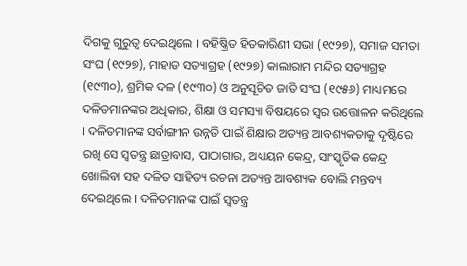ଦିଗକୁ ଗୁରୁତ୍ୱ ଦେଇଥିଲେ । ବହିଷ୍କ୍ରିତ ହିତକାରିଣୀ ସଭା (୧୯୨୭), ସମାଜ ସମତା ସଂଘ (୧୯୨୭), ମାହାଡ ସତ୍ୟାଗ୍ରହ (୧୯୨୭) କାଲାରାମ ମନ୍ଦିର ସତ୍ୟାଗ୍ରହ (୧୯୩୦), ଶ୍ରମିକ ଦଳ (୧୯୩୦) ଓ ଅନୁସୂଚିତ ଜାତି ସଂଘ (୧୯୫୬) ମାଧ୍ୟମରେ ଦଳିତମାନଙ୍କର ଅଧିକାର, ଶିକ୍ଷା ଓ ସମସ୍ୟା ବିଷୟରେ ସ୍ୱର ଉତ୍ତୋଳନ କରିଥିଲେ । ଦଳିତମାନଙ୍କ ସର୍ବାଙ୍ଗୀନ ଉନ୍ନତି ପାଇଁ ଶିକ୍ଷାର ଅତ୍ୟନ୍ତ ଆବଶ୍ୟକତାକୁ ଦୃଷ୍ଟିରେ ରଖି ସେ ସ୍ୱତନ୍ତ୍ର ଛାତ୍ରାବାସ, ପାଠାଗାର, ଅଧ୍ୟୟନ କେନ୍ଦ୍ର, ସାଂସ୍କୃତିକ କେନ୍ଦ୍ର ଖୋଲିବା ସହ ଦଳିତ ସାହିତ୍ୟ ରଚନା ଅତ୍ୟନ୍ତ ଆବଶ୍ୟକ ବୋଲି ମନ୍ତବ୍ୟ ଦେଇଥିଲେ । ଦଳିତମାନଙ୍କ ପାଇଁ ସ୍ୱତନ୍ତ୍ର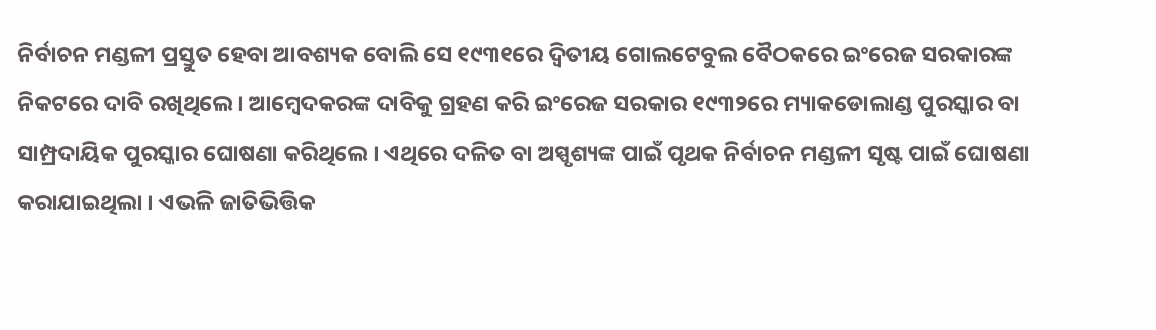ନିର୍ବାଚନ ମଣ୍ଡଳୀ ପ୍ରସ୍ତୁତ ହେବା ଆବଶ୍ୟକ ବୋଲି ସେ ୧୯୩୧ରେ ଦ୍ୱିତୀୟ ଗୋଲଟେବୁଲ ବୈଠକରେ ଇଂରେଜ ସରକାରଙ୍କ ନିକଟରେ ଦାବି ରଖିଥିଲେ । ଆମ୍ବେଦକରଙ୍କ ଦାବିକୁ ଗ୍ରହଣ କରି ଇଂରେଜ ସରକାର ୧୯୩୨ରେ ମ୍ୟାକଡୋଲାଣ୍ଡ ପୁରସ୍କାର ବା ସାମ୍ପ୍ରଦାୟିକ ପୁରସ୍କାର ଘୋଷଣା କରିଥିଲେ । ଏଥିରେ ଦଳିତ ବା ଅସ୍ପୃଶ୍ୟଙ୍କ ପାଇଁ ପୃଥକ ନିର୍ବାଚନ ମଣ୍ଡଳୀ ସୃଷ୍ଟ ପାଇଁ ଘୋଷଣା କରାଯାଇଥିଲା । ଏଭଳି ଜାତିଭିତ୍ତିକ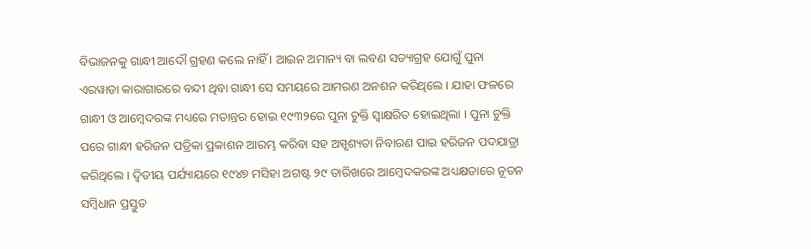ବିଭାଜନକୁ ଗାନ୍ଧୀ ଆଦୌ ଗ୍ରହଣ କଲେ ନାହିଁ । ଆଇନ ଅମାନ୍ୟ ବା ଲବଣ ସତ୍ୟାଗ୍ରହ ଯୋଗୁଁ ପୁନା ଏରୱାଡା କାରାଗାରରେ ବନ୍ଦୀ ଥିବା ଗାନ୍ଧୀ ସେ ସମୟରେ ଆମରଣ ଅନଶନ କରିଥିଲେ । ଯାହା ଫଳରେ ଗାନ୍ଧୀ ଓ ଆମ୍ବେଦରଙ୍କ ମଧ୍ୟରେ ମତାନ୍ତର ହୋଇ ୧୯୩୨ରେ ପୁନା ଚୁକ୍ତି ସ୍ୱାକ୍ଷରିତ ହୋଇଥିଲା । ପୁନା ଚୁକ୍ତି ପରେ ଗାନ୍ଧୀ ହରିଜନ ପତ୍ରିକା ପ୍ରକାଶନ ଆରମ୍ଭ କରିବା ସହ ଅସ୍ପୃଶ୍ୟତା ନିବାରଣ ପାଇ ହରିଜନ ପଦଯାତ୍ରା କରିଥିଲେ । ଦ୍ୱିତୀୟ ପର୍ଯ୍ୟାୟରେ ୧୯୪୭ ମସିହା ଅଗଷ୍ଟ ୨୯ ତାରିଖରେ ଆମ୍ବେଦକରଙ୍କ ଅଧ୍ୟକ୍ଷତାରେ ନୂତନ ସମ୍ବିଧାନ ପ୍ରସ୍ତୁତ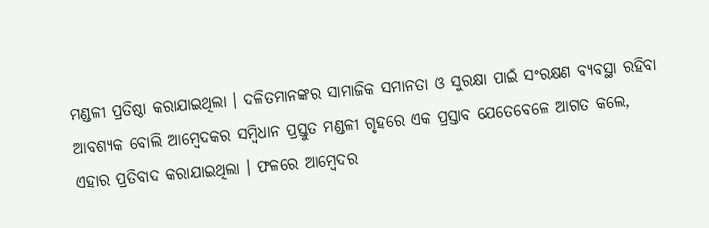ମଣ୍ଡଳୀ ପ୍ରତିଷ୍ଠା କରାଯାଇଥିଲା । ଦଳିତମାନଙ୍କର ସାମାଜିକ ସମାନତା ଓ ସୁରକ୍ଷା ପାଇଁ ସଂରକ୍ଷଣ ବ୍ୟବସ୍ଥା ରହିବା ଆବଶ୍ୟକ ବୋଲି ଆମ୍ବେଦକର ସମ୍ବିଧାନ ପ୍ରସ୍ତୁତ ମଣ୍ଡଳୀ ଗୃହରେ ଏକ ପ୍ରସ୍ତାବ ଯେତେବେଳେ ଆଗତ କଲେ, ଏହାର ପ୍ରତିବାଦ କରାଯାଇଥିଲା । ଫଳରେ ଆମ୍ବେଦର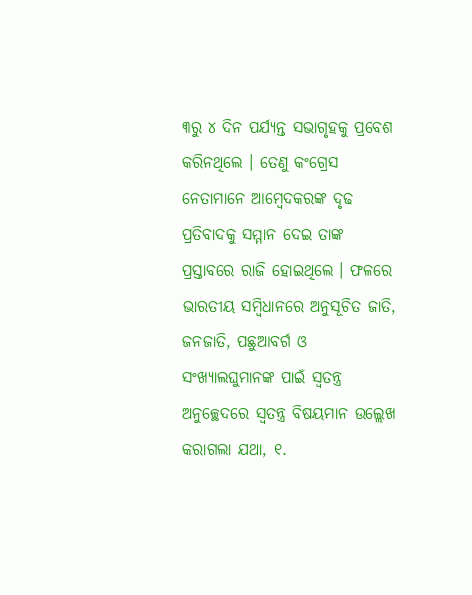୩ରୁ ୪ ଦିନ ପର୍ଯ୍ୟନ୍ତ ସଭାଗୃହକୁ ପ୍ରବେଶ କରିନଥିଲେ । ତେଣୁ କଂଗ୍ରେସ ନେତାମାନେ ଆମ୍ବେଦକରଙ୍କ ଦୃଢ ପ୍ରତିବାଦକୁ ସମ୍ମାନ ଦେଇ ତାଙ୍କ ପ୍ରସ୍ତାବରେ ରାଜି ହୋଇଥିଲେ । ଫଳରେ ଭାରତୀୟ ସମ୍ବିଧାନରେ ଅନୁସୂଚିତ ଜାତି, ଜନଜାତି, ପଛୁଆବର୍ଗ ଓ ସଂଖ୍ୟାଲଘୁମାନଙ୍କ ପାଇଁ ସ୍ୱତନ୍ତ୍ର ଅନୁଚ୍ଛେଦରେ ସ୍ୱତନ୍ତ୍ର ବିଷୟମାନ ଉଲ୍ଲେଖ କରାଗଲା ଯଥା, ୧.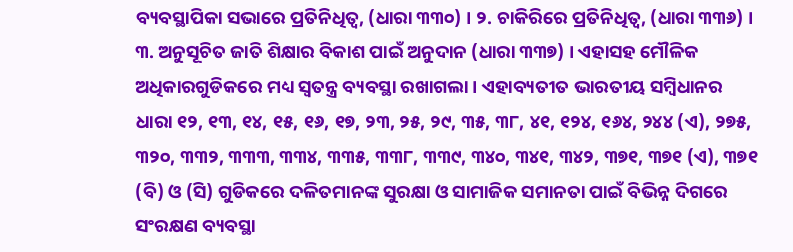ବ୍ୟବସ୍ଥାପିକା ସଭାରେ ପ୍ରତିନିଧିତ୍ୱ, (ଧାରା ୩୩୦) । ୨. ଚାକିରିରେ ପ୍ରତିନିଧିତ୍ୱ, (ଧାରା ୩୩୬) । ୩. ଅନୁସୂଚିତ ଜାତି ଶିକ୍ଷାର ବିକାଶ ପାଇଁ ଅନୁଦାନ (ଧାରା ୩୩୭) । ଏହାସହ ମୌଳିକ ଅଧିକାରଗୁଡିକରେ ମଧ୍ୟ ସ୍ୱତନ୍ତ୍ର ବ୍ୟବସ୍ଥା ରଖାଗଲା । ଏହାବ୍ୟତୀତ ଭାରତୀୟ ସମ୍ବିଧାନର ଧାରା ୧୨, ୧୩, ୧୪, ୧୫, ୧୬, ୧୭, ୨୩, ୨୫, ୨୯, ୩୫, ୩୮, ୪୧, ୧୨୪, ୧୬୪, ୨୪୪ (ଏ), ୨୭୫, ୩୨୦, ୩୩୨, ୩୩୩, ୩୩୪, ୩୩୫, ୩୩୮, ୩୩୯, ୩୪୦, ୩୪୧, ୩୪୨, ୩୭୧, ୩୭୧ (ଏ), ୩୭୧ (ବି) ଓ (ସି) ଗୁଡିକରେ ଦଳିତମାନଙ୍କ ସୁରକ୍ଷା ଓ ସାମାଜିକ ସମାନତା ପାଇଁ ବିଭିନ୍ନ ଦିଗରେ ସଂରକ୍ଷଣ ବ୍ୟବସ୍ଥା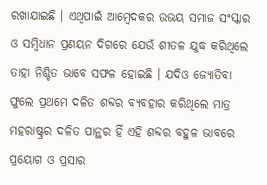ରଖାଯାଇଛି । ଏଥିପାଇଁ ଆମ୍ବେଦକର ଉଭୟ ସମାଜ ସଂସ୍କାର ଓ ସମ୍ବିଧାନ ପ୍ରଣୟନ ଦିଗରେ ଯେଉଁ ଶୀତଳ ଯୁଦ୍ଧ କରିଥିଲେ ତାହା ନିଶ୍ଚିତ ଭାବେ ସଫଳ ହୋଇଛି । ଯଦିଓ ଜ୍ୟୋତିବା ଫୁଲେ ପ୍ରଥମେ ଦଳିତ ଶବ୍ଦର ବ୍ୟବହାର କରିଥିଲେ ମାତ୍ର ମହରାଷ୍ଟ୍ରର ଦଳିତ ପାନ୍ଥର ହିଁ ଏହି ଶବ୍ଦର ବହୁଳ ଭାବରେ ପ୍ରୟୋଗ ଓ ପ୍ରସାର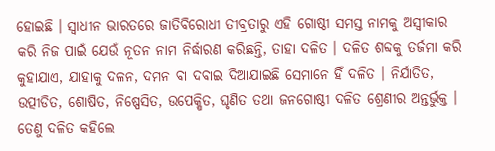ହୋଇଛି । ସ୍ୱାଧୀନ ଭାରତରେ ଜାତିବିରୋଧୀ ତୀବ୍ରତାରୁ ଏହି ଗୋଷ୍ଠୀ ସମସ୍ତ ନାମକୁ ଅସ୍ୱୀକାର କରି ନିଜ ପାଇଁ ଯେଉଁ ନୂତନ ନାମ ନିର୍ଦ୍ଧାରଣ କରିଛନ୍ତି, ତାହା ଦଳିତ । ଦଳିତ ଶବ୍ଦକୁ ତର୍ଜମା କରି କୁହାଯାଏ, ଯାହାକୁ ଦଳନ, ଦମନ ବା ଦବାଇ ଦିଆଯାଇଛି ସେମାନେ ହିଁ ଦଳିତ । ନିର୍ଯାତିତ, ଉତ୍ପୀଡିତ, ଶୋଷିତ, ନିଷ୍ପେସିତ, ଉପେକ୍ଷିତ, ଘୃଣିତ ତଥା ଜନଗୋଷ୍ଠୀ ଦଳିତ ଶ୍ରେଣୀର ଅନ୍ତର୍ଭୁକ୍ତ । ତେଣୁ ଦଳିତ କହିଲେ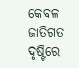କେବଳ ଜାତିଗତ ଦୃଷ୍ଟିରେ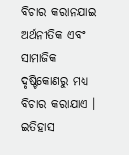ବିଚାର କରାନଯାଇ ଅର୍ଥନୀତିକ ଏବଂ ସାମାଜିକ ଦୃଷ୍ଟିକୋଣରୁ ମଧ୍ୟ ବିଚାର କରାଯାଏ ।
ଇତିହାସ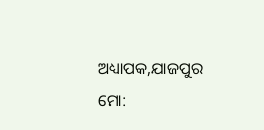ଅଧ୍ୟାପକ,ଯାଜପୁର
ମୋ: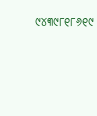୯୪୩୯୮୧୮୬୧୯